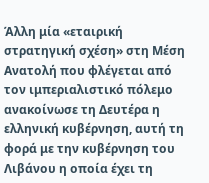Άλλη μία «εταιρική στρατηγική σχέση» στη Μέση Ανατολή που φλέγεται από τον ιμπεριαλιστικό πόλεμο ανακοίνωσε τη Δευτέρα η ελληνική κυβέρνηση, αυτή τη φορά με την κυβέρνηση του Λιβάνου η οποία έχει τη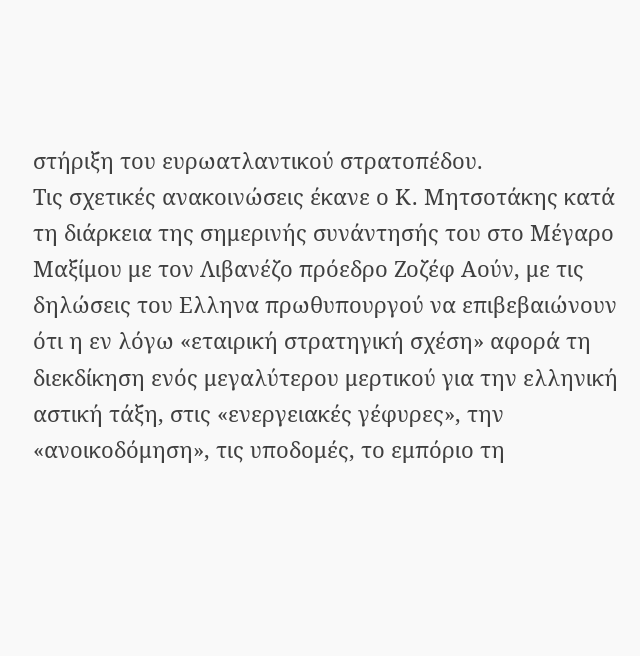στήριξη του ευρωατλαντικού στρατοπέδου.
Τις σχετικές ανακοινώσεις έκανε ο Κ. Μητσοτάκης κατά τη διάρκεια της σημερινής συνάντησής του στο Μέγαρο Μαξίμου με τον Λιβανέζο πρόεδρο Ζοζέφ Αούν, με τις δηλώσεις του Ελληνα πρωθυπουργού να επιβεβαιώνουν ότι η εν λόγω «εταιρική στρατηγική σχέση» αφορά τη διεκδίκηση ενός μεγαλύτερου μερτικού για την ελληνική αστική τάξη, στις «ενεργειακές γέφυρες», την «ανοικοδόμηση», τις υποδομές, το εμπόριο τη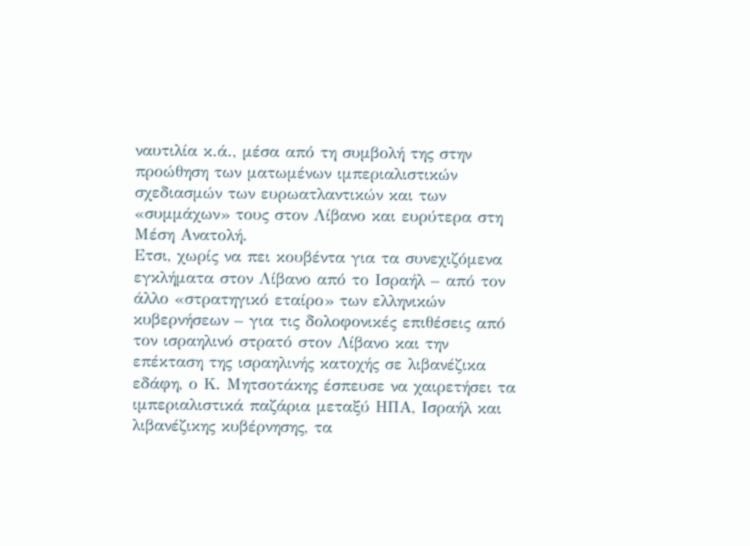ναυτιλία κ.ά., μέσα από τη συμβολή της στην προώθηση των ματωμένων ιμπεριαλιστικών σχεδιασμών των ευρωατλαντικών και των «συμμάχων» τους στον Λίβανο και ευρύτερα στη Μέση Ανατολή.
Ετσι, χωρίς να πει κουβέντα για τα συνεχιζόμενα εγκλήματα στον Λίβανο από το Ισραήλ – από τον άλλο «στρατηγικό εταίρο» των ελληνικών κυβερνήσεων – για τις δολοφονικές επιθέσεις από τον ισραηλινό στρατό στον Λίβανο και την επέκταση της ισραηλινής κατοχής σε λιβανέζικα εδάφη, ο Κ. Μητσοτάκης έσπευσε να χαιρετήσει τα ιμπεριαλιστικά παζάρια μεταξύ ΗΠΑ, Ισραήλ και λιβανέζικης κυβέρνησης, τα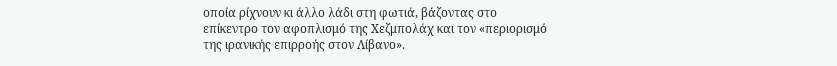οποία ρίχνουν κι άλλο λάδι στη φωτιά, βάζοντας στο επίκεντρο τον αφοπλισμό της Χεζμπολάχ και τον «περιορισμό της ιρανικής επιρροής στον Λίβανο».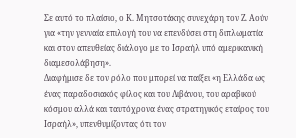Σε αυτό το πλαίσιο, ο Κ. Μητσοτάκης συνεχάρη τον Ζ. Αούν για «την γενναία επιλογή του να επενδύσει στη διπλωματία και στον απευθείας διάλογο με το Ισραήλ υπό αμερικανική διαμεσολάβηση».
Διαφήμισε δε τον ρόλο που μπορεί να παίξει «η Ελλάδα ως ένας παραδοσιακός φίλος και του Λιβάνου, του αραβικού κόσμου αλλά και ταυτόχρονα ένας στρατηγικός εταίρος του Ισραήλ», υπενθυμίζοντας ότι τον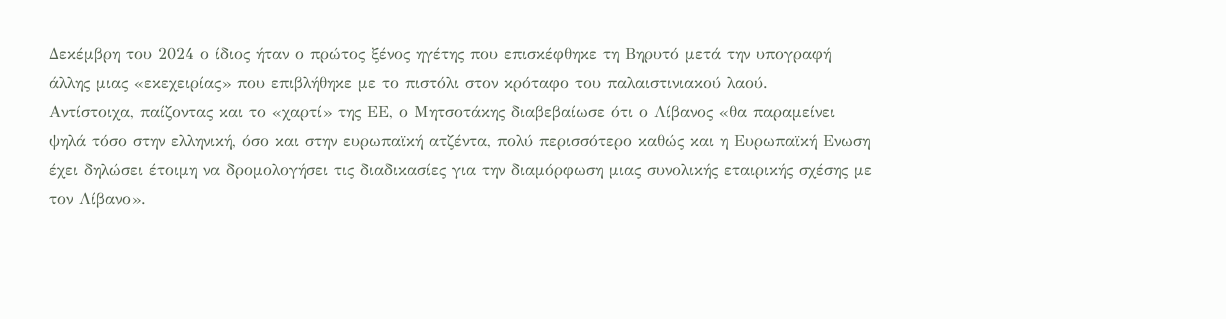Δεκέμβρη του 2024 ο ίδιος ήταν ο πρώτος ξένος ηγέτης που επισκέφθηκε τη Βηρυτό μετά την υπογραφή άλλης μιας «εκεχειρίας» που επιβλήθηκε με το πιστόλι στον κρόταφο του παλαιστινιακού λαού.
Αντίστοιχα, παίζοντας και το «χαρτί» της ΕΕ, ο Μητσοτάκης διαβεβαίωσε ότι ο Λίβανος «θα παραμείνει ψηλά τόσο στην ελληνική, όσο και στην ευρωπαϊκή ατζέντα, πολύ περισσότερο καθώς και η Ευρωπαϊκή Ενωση έχει δηλώσει έτοιμη να δρομολογήσει τις διαδικασίες για την διαμόρφωση μιας συνολικής εταιρικής σχέσης με τον Λίβανο».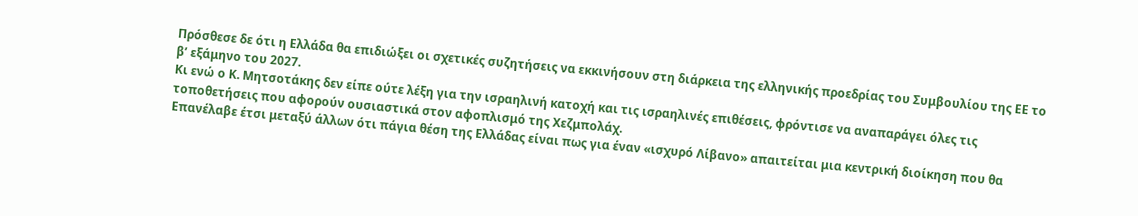Πρόσθεσε δε ότι η Ελλάδα θα επιδιώξει οι σχετικές συζητήσεις να εκκινήσουν στη διάρκεια της ελληνικής προεδρίας του Συμβουλίου της ΕΕ το β’ εξάμηνο του 2027.
Κι ενώ ο Κ. Μητσοτάκης δεν είπε ούτε λέξη για την ισραηλινή κατοχή και τις ισραηλινές επιθέσεις, φρόντισε να αναπαράγει όλες τις τοποθετήσεις που αφορούν ουσιαστικά στον αφοπλισμό της Χεζμπολάχ.
Επανέλαβε έτσι μεταξύ άλλων ότι πάγια θέση της Ελλάδας είναι πως για έναν «ισχυρό Λίβανο» απαιτείται μια κεντρική διοίκηση που θα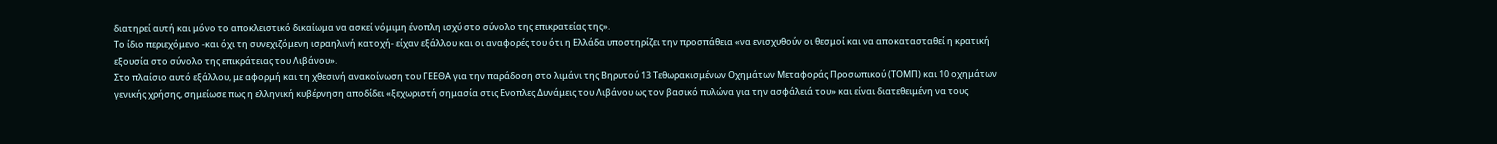διατηρεί αυτή και μόνο το αποκλειστικό δικαίωμα να ασκεί νόμιμη ένοπλη ισχύ στο σύνολο της επικρατείας της».
Το ίδιο περιεχόμενο -και όχι τη συνεχιζόμενη ισραηλινή κατοχή- είχαν εξάλλου και οι αναφορές του ότι η Ελλάδα υποστηρίζει την προσπάθεια «να ενισχυθούν οι θεσμοί και να αποκατασταθεί η κρατική εξουσία στο σύνολο της επικράτειας του Λιβάνου».
Στο πλαίσιο αυτό εξάλλου, με αφορμή και τη χθεσινή ανακοίνωση του ΓΕΕΘΑ για την παράδοση στο λιμάνι της Βηρυτού 13 Τεθωρακισμένων Οχημάτων Μεταφοράς Προσωπικού (ΤΟΜΠ) και 10 οχημάτων γενικής χρήσης, σημείωσε πως η ελληνική κυβέρνηση αποδίδει «ξεχωριστή σημασία στις Ενοπλες Δυνάμεις του Λιβάνου ως τον βασικό πυλώνα για την ασφάλειά του» και είναι διατεθειμένη να τους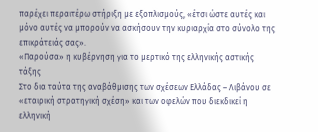παρέχει περαιτέρω στήριξη με εξοπλισμούς, «έτσι ώστε αυτές και μόνο αυτές να μπορούν να ασκήσουν την κυριαρχία στο σύνολο της επικράτειάς σας».
«Παρούσα» η κυβέρνηση για το μερτικό της ελληνικής αστικής τάξης
Στο δια ταύτα της αναβάθμισης των σχέσεων Ελλάδας – Λιβάνου σε «εταιρική στρατηγική σχέση» και των οφελών που διεκδικεί η ελληνική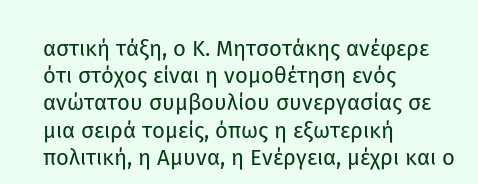αστική τάξη, ο Κ. Μητσοτάκης ανέφερε ότι στόχος είναι η νομοθέτηση ενός ανώτατου συμβουλίου συνεργασίας σε μια σειρά τομείς, όπως η εξωτερική πολιτική, η Αμυνα, η Ενέργεια, μέχρι και ο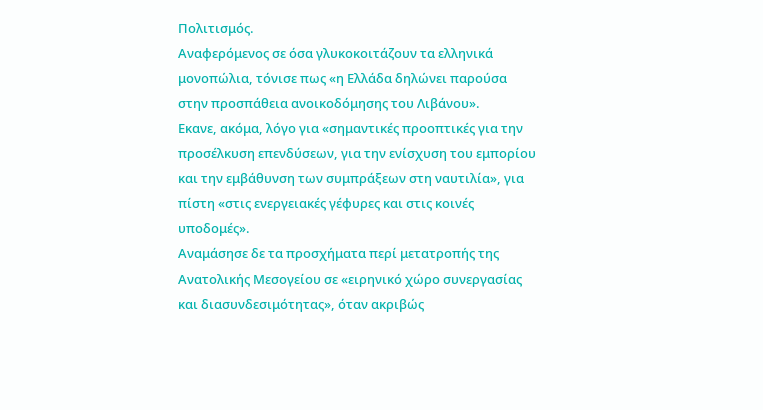Πολιτισμός.
Αναφερόμενος σε όσα γλυκοκοιτάζουν τα ελληνικά μονοπώλια, τόνισε πως «η Ελλάδα δηλώνει παρούσα στην προσπάθεια ανοικοδόμησης του Λιβάνου».
Εκανε, ακόμα, λόγο για «σημαντικές προοπτικές για την προσέλκυση επενδύσεων, για την ενίσχυση του εμπορίου και την εμβάθυνση των συμπράξεων στη ναυτιλία», για πίστη «στις ενεργειακές γέφυρες και στις κοινές υποδομές».
Αναμάσησε δε τα προσχήματα περί μετατροπής της Ανατολικής Μεσογείου σε «ειρηνικό χώρο συνεργασίας και διασυνδεσιμότητας», όταν ακριβώς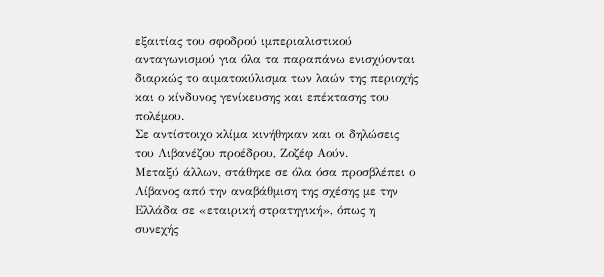εξαιτίας του σφοδρού ιμπεριαλιστικού ανταγωνισμού για όλα τα παραπάνω ενισχύονται διαρκώς το αιματοκύλισμα των λαών της περιοχής και ο κίνδυνος γενίκευσης και επέκτασης του πολέμου.
Σε αντίστοιχο κλίμα κινήθηκαν και οι δηλώσεις του Λιβανέζου προέδρου, Ζοζέφ Αούν.
Μεταξύ άλλων, στάθηκε σε όλα όσα προσβλέπει ο Λίβανος από την αναβάθμιση της σχέσης με την Ελλάδα σε «εταιρική στρατηγική», όπως η συνεχής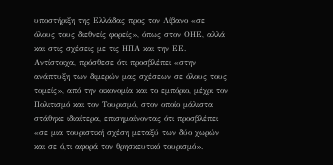υποστήριξη της Ελλάδας προς τον Λίβανο «σε όλους τους διεθνείς φορείς», όπως στον ΟΗΕ, αλλά και στις σχέσεις με τις ΗΠΑ και την ΕΕ.
Αντίστοιχα, πρόσθεσε ότι προσβλέπει «στην ανάπτυξη των διμερών μας σχέσεων σε όλους τους τομείς», από την οικονομία και το εμπόριο, μέχρι τον Πολιτισμό και τον Τουρισμό, στον οποίο μάλιστα στάθηκε ιδιαίτερα, επισημαίνοντας ότι προσβλέπει «σε μια τουριστική σχέση μεταξύ των δύο χωρών και σε ό,τι αφορά τον θρησκευτικό τουρισμό».